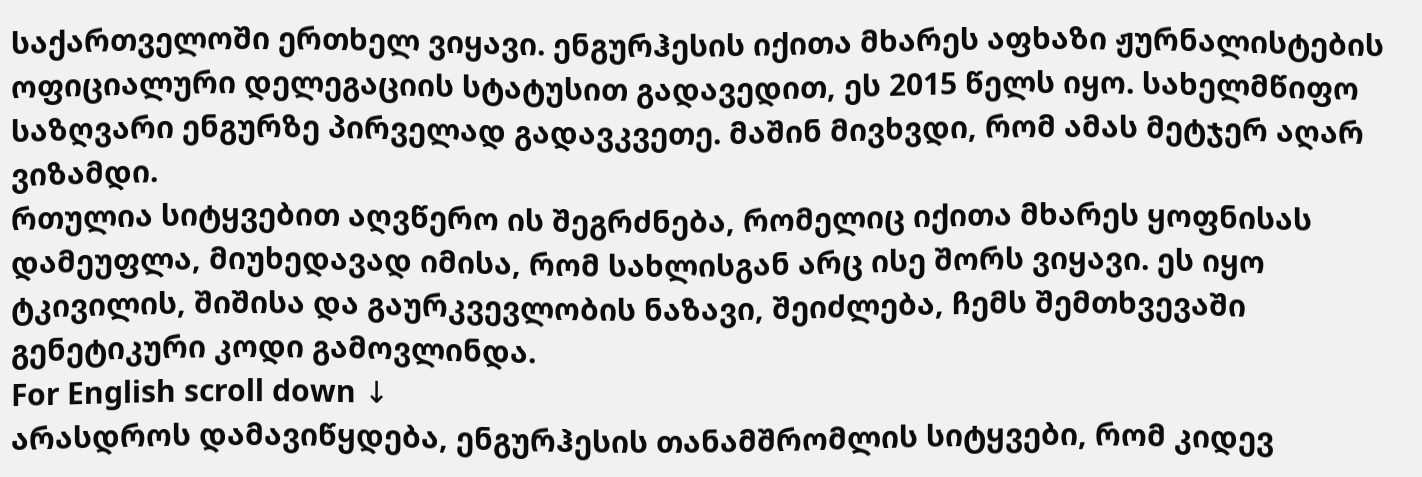საქართველოში ერთხელ ვიყავი. ენგურჰესის იქითა მხარეს აფხაზი ჟურნალისტების ოფიციალური დელეგაციის სტატუსით გადავედით, ეს 2015 წელს იყო. სახელმწიფო საზღვარი ენგურზე პირველად გადავკვეთე. მაშინ მივხვდი, რომ ამას მეტჯერ აღარ ვიზამდი.
რთულია სიტყვებით აღვწერო ის შეგრძნება, რომელიც იქითა მხარეს ყოფნისას დამეუფლა, მიუხედავად იმისა, რომ სახლისგან არც ისე შორს ვიყავი. ეს იყო ტკივილის, შიშისა და გაურკვევლობის ნაზავი, შეიძლება, ჩემს შემთხვევაში გენეტიკური კოდი გამოვლინდა.
For English scroll down ↓
არასდროს დამავიწყდება, ენგურჰესის თანამშრომლის სიტყვები, რომ კიდევ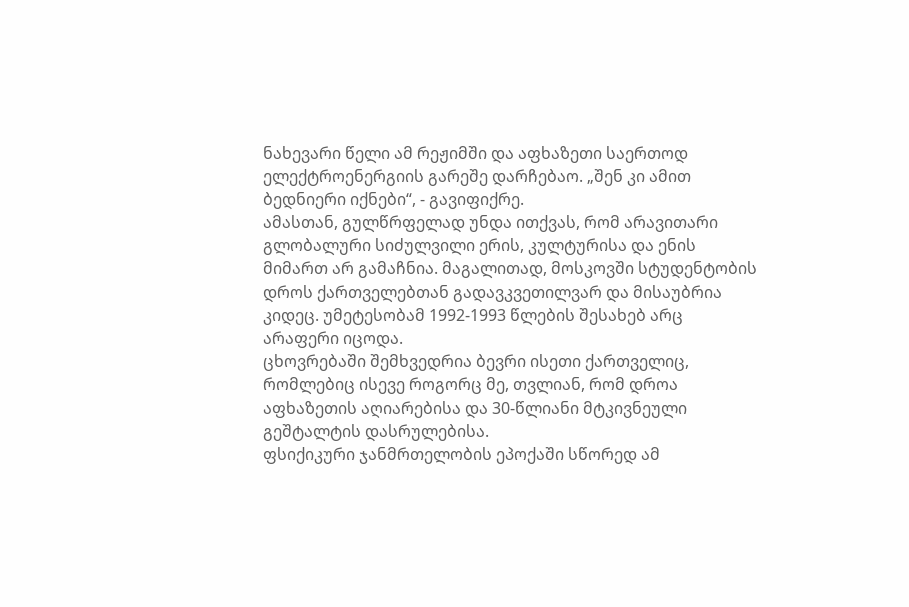ნახევარი წელი ამ რეჟიმში და აფხაზეთი საერთოდ ელექტროენერგიის გარეშე დარჩებაო. „შენ კი ამით ბედნიერი იქნები“, - გავიფიქრე.
ამასთან, გულწრფელად უნდა ითქვას, რომ არავითარი გლობალური სიძულვილი ერის, კულტურისა და ენის მიმართ არ გამაჩნია. მაგალითად, მოსკოვში სტუდენტობის დროს ქართველებთან გადავკვეთილვარ და მისაუბრია კიდეც. უმეტესობამ 1992-1993 წლების შესახებ არც არაფერი იცოდა.
ცხოვრებაში შემხვედრია ბევრი ისეთი ქართველიც, რომლებიც ისევე როგორც მე, თვლიან, რომ დროა აფხაზეთის აღიარებისა და 30-წლიანი მტკივნეული გეშტალტის დასრულებისა.
ფსიქიკური ჯანმრთელობის ეპოქაში სწორედ ამ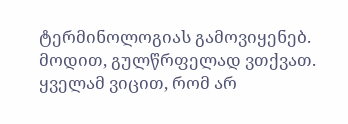ტერმინოლოგიას გამოვიყენებ. მოდით, გულწრფელად ვთქვათ. ყველამ ვიცით, რომ არ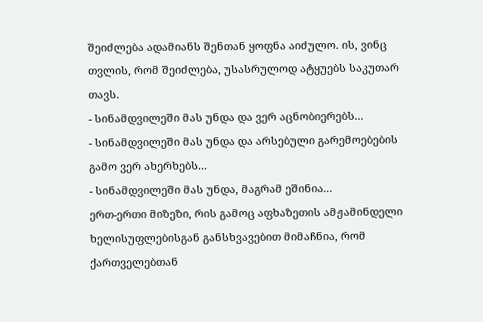შეიძლება ადამიანს შენთან ყოფნა აიძულო. ის, ვინც თვლის, რომ შეიძლება, უსასრულოდ ატყუებს საკუთარ თავს.
- სინამდვილეში მას უნდა და ვერ აცნობიერებს...
- სინამდვილეში მას უნდა და არსებული გარემოებების გამო ვერ ახერხებს...
- სინამდვილეში მას უნდა, მაგრამ ეშინია...
ერთ-ერთი მიზეზი, რის გამოც აფხაზეთის ამჟამინდელი ხელისუფლებისგან განსხვავებით მიმაჩნია, რომ ქართველებთან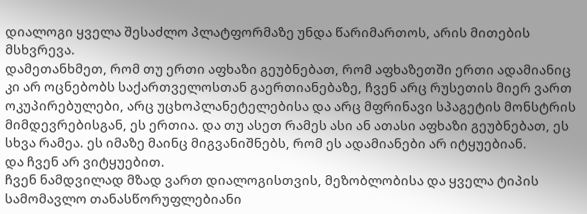დიალოგი ყველა შესაძლო პლატფორმაზე უნდა წარიმართოს, არის მითების მსხვრევა.
დამეთანხმეთ, რომ თუ ერთი აფხაზი გეუბნებათ, რომ აფხაზეთში ერთი ადამიანიც კი არ ოცნებობს საქართველოსთან გაერთიანებაზე, ჩვენ არც რუსეთის მიერ ვართ ოკუპირებულები, არც უცხოპლანეტელებისა და არც მფრინავი სპაგეტის მონსტრის მიმდევრებისგან, ეს ერთია. და თუ ასეთ რამეს ასი ან ათასი აფხაზი გეუბნებათ, ეს სხვა რამეა. ეს იმაზე მაინც მიგვანიშნებს, რომ ეს ადამიანები არ იტყუებიან.
და ჩვენ არ ვიტყუებით.
ჩვენ ნამდვილად მზად ვართ დიალოგისთვის, მეზობლობისა და ყველა ტიპის სამომავლო თანასწორუფლებიანი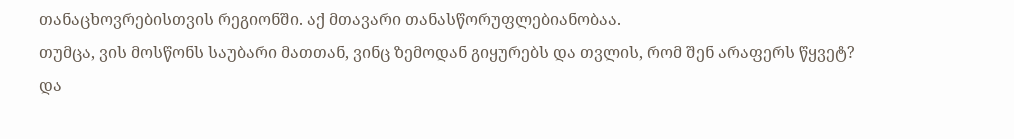თანაცხოვრებისთვის რეგიონში. აქ მთავარი თანასწორუფლებიანობაა.
თუმცა, ვის მოსწონს საუბარი მათთან, ვინც ზემოდან გიყურებს და თვლის, რომ შენ არაფერს წყვეტ?
და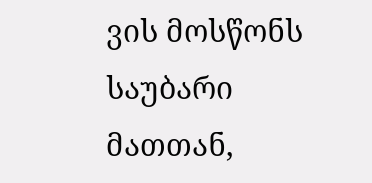ვის მოსწონს საუბარი მათთან,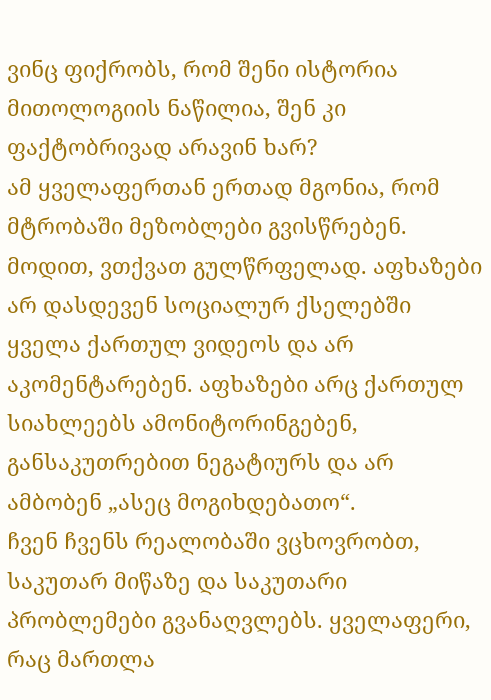ვინც ფიქრობს, რომ შენი ისტორია მითოლოგიის ნაწილია, შენ კი ფაქტობრივად არავინ ხარ?
ამ ყველაფერთან ერთად მგონია, რომ მტრობაში მეზობლები გვისწრებენ. მოდით, ვთქვათ გულწრფელად. აფხაზები არ დასდევენ სოციალურ ქსელებში ყველა ქართულ ვიდეოს და არ აკომენტარებენ. აფხაზები არც ქართულ სიახლეებს ამონიტორინგებენ, განსაკუთრებით ნეგატიურს და არ ამბობენ „ასეც მოგიხდებათო“.
ჩვენ ჩვენს რეალობაში ვცხოვრობთ, საკუთარ მიწაზე და საკუთარი პრობლემები გვანაღვლებს. ყველაფერი, რაც მართლა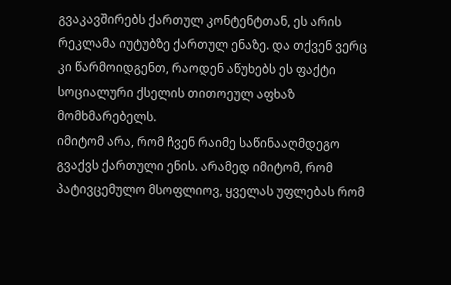გვაკავშირებს ქართულ კონტენტთან, ეს არის რეკლამა იუტუბზე ქართულ ენაზე. და თქვენ ვერც კი წარმოიდგენთ, რაოდენ აწუხებს ეს ფაქტი სოციალური ქსელის თითოეულ აფხაზ მომხმარებელს.
იმიტომ არა, რომ ჩვენ რაიმე საწინააღმდეგო გვაქვს ქართული ენის. არამედ იმიტომ, რომ პატივცემულო მსოფლიოვ, ყველას უფლებას რომ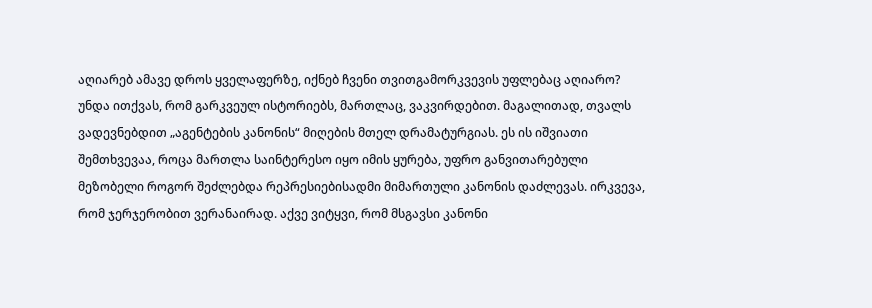აღიარებ ამავე დროს ყველაფერზე, იქნებ ჩვენი თვითგამორკვევის უფლებაც აღიარო?
უნდა ითქვას, რომ გარკვეულ ისტორიებს, მართლაც, ვაკვირდებით. მაგალითად, თვალს ვადევნებდით „აგენტების კანონის“ მიღების მთელ დრამატურგიას. ეს ის იშვიათი შემთხვევაა, როცა მართლა საინტერესო იყო იმის ყურება, უფრო განვითარებული მეზობელი როგორ შეძლებდა რეპრესიებისადმი მიმართული კანონის დაძლევას. ირკვევა, რომ ჯერჯერობით ვერანაირად. აქვე ვიტყვი, რომ მსგავსი კანონი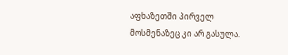აფხაზეთში პირველ მოსმენაზეც კი არ გასულა.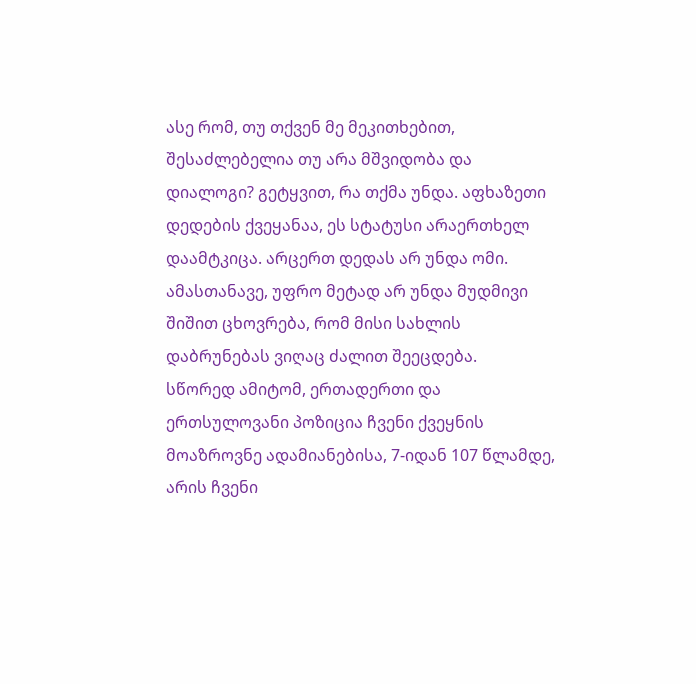ასე რომ, თუ თქვენ მე მეკითხებით, შესაძლებელია თუ არა მშვიდობა და დიალოგი? გეტყვით, რა თქმა უნდა. აფხაზეთი დედების ქვეყანაა, ეს სტატუსი არაერთხელ დაამტკიცა. არცერთ დედას არ უნდა ომი.
ამასთანავე, უფრო მეტად არ უნდა მუდმივი შიშით ცხოვრება, რომ მისი სახლის დაბრუნებას ვიღაც ძალით შეეცდება.
სწორედ ამიტომ, ერთადერთი და ერთსულოვანი პოზიცია ჩვენი ქვეყნის მოაზროვნე ადამიანებისა, 7-იდან 107 წლამდე, არის ჩვენი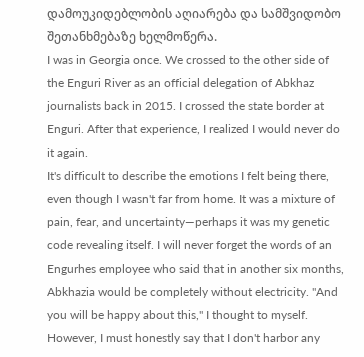დამოუკიდებლობის აღიარება და სამშვიდობო შეთანხმებაზე ხელმოწერა.
I was in Georgia once. We crossed to the other side of the Enguri River as an official delegation of Abkhaz journalists back in 2015. I crossed the state border at Enguri. After that experience, I realized I would never do it again.
It's difficult to describe the emotions I felt being there, even though I wasn't far from home. It was a mixture of pain, fear, and uncertainty—perhaps it was my genetic code revealing itself. I will never forget the words of an Engurhes employee who said that in another six months, Abkhazia would be completely without electricity. "And you will be happy about this," I thought to myself.
However, I must honestly say that I don't harbor any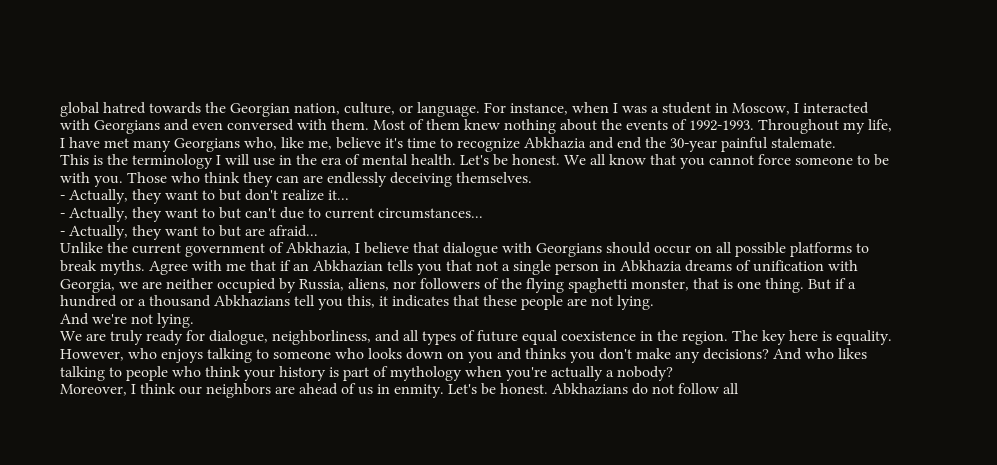global hatred towards the Georgian nation, culture, or language. For instance, when I was a student in Moscow, I interacted with Georgians and even conversed with them. Most of them knew nothing about the events of 1992-1993. Throughout my life, I have met many Georgians who, like me, believe it's time to recognize Abkhazia and end the 30-year painful stalemate.
This is the terminology I will use in the era of mental health. Let's be honest. We all know that you cannot force someone to be with you. Those who think they can are endlessly deceiving themselves.
- Actually, they want to but don't realize it...
- Actually, they want to but can't due to current circumstances...
- Actually, they want to but are afraid...
Unlike the current government of Abkhazia, I believe that dialogue with Georgians should occur on all possible platforms to break myths. Agree with me that if an Abkhazian tells you that not a single person in Abkhazia dreams of unification with Georgia, we are neither occupied by Russia, aliens, nor followers of the flying spaghetti monster, that is one thing. But if a hundred or a thousand Abkhazians tell you this, it indicates that these people are not lying.
And we're not lying.
We are truly ready for dialogue, neighborliness, and all types of future equal coexistence in the region. The key here is equality.
However, who enjoys talking to someone who looks down on you and thinks you don't make any decisions? And who likes talking to people who think your history is part of mythology when you're actually a nobody?
Moreover, I think our neighbors are ahead of us in enmity. Let's be honest. Abkhazians do not follow all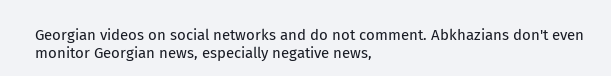Georgian videos on social networks and do not comment. Abkhazians don't even monitor Georgian news, especially negative news,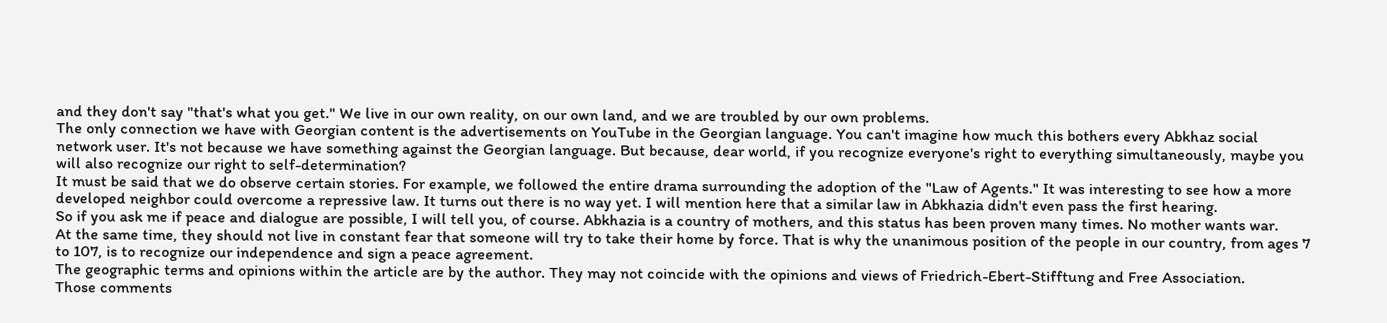and they don't say "that's what you get." We live in our own reality, on our own land, and we are troubled by our own problems.
The only connection we have with Georgian content is the advertisements on YouTube in the Georgian language. You can't imagine how much this bothers every Abkhaz social network user. It's not because we have something against the Georgian language. But because, dear world, if you recognize everyone's right to everything simultaneously, maybe you will also recognize our right to self-determination?
It must be said that we do observe certain stories. For example, we followed the entire drama surrounding the adoption of the "Law of Agents." It was interesting to see how a more developed neighbor could overcome a repressive law. It turns out there is no way yet. I will mention here that a similar law in Abkhazia didn't even pass the first hearing.
So if you ask me if peace and dialogue are possible, I will tell you, of course. Abkhazia is a country of mothers, and this status has been proven many times. No mother wants war.
At the same time, they should not live in constant fear that someone will try to take their home by force. That is why the unanimous position of the people in our country, from ages 7 to 107, is to recognize our independence and sign a peace agreement.
The geographic terms and opinions within the article are by the author. They may not coincide with the opinions and views of Friedrich-Ebert-Stifftung and Free Association.
Those comments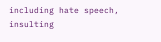including hate speech, insulting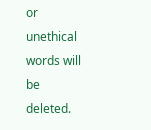or unethical words will be deleted.